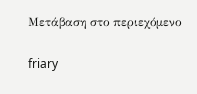Μετάβαση στο περιεχόμενο

friary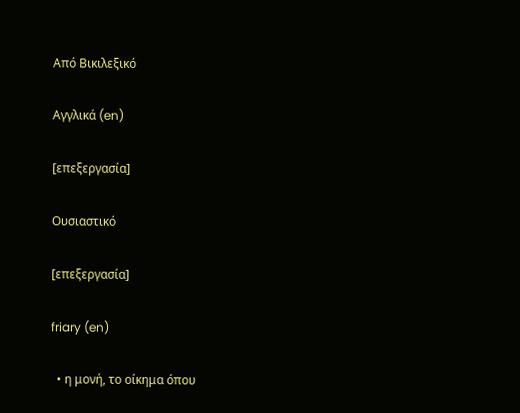Από Βικιλεξικό

Αγγλικά (en)

[επεξεργασία]

Ουσιαστικό

[επεξεργασία]

friary (en)

  • η μονή, το οίκημα όπου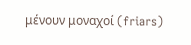μένουν μοναχοί (friars)